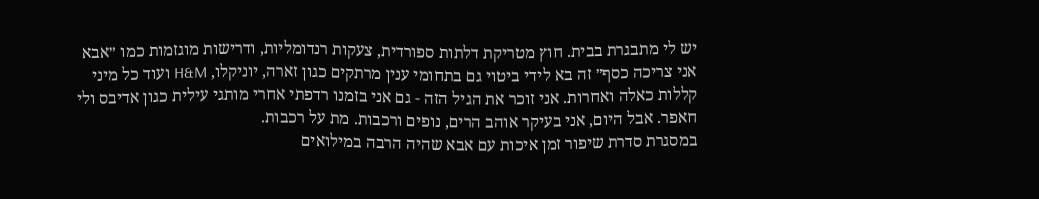יש לי מתבגרת בבית. חוץ מטריקת דלתות ספורדית, צעקות רנדומליות, ודרישות מוגזמות כמו ״אבא אני צריכה כסף״ זה בא לידי ביטוי גם בתחומי ענין מרתקים כגון זארה, יוניקלו, H&M ועוד כל מיני קללות כאלה ואחרות. אני זוכר את הגיל הזה - גם אני בזמנו רדפתי אחרי מותגי עילית כגון אדיבס ולי חאפר. אבל היום, אני בעיקר אוהב הרים, נופים ורכבות. מת על רכבות.
במסגרת סדרת שיפור זמן איכות עם אבא שהיה הרבה במילואים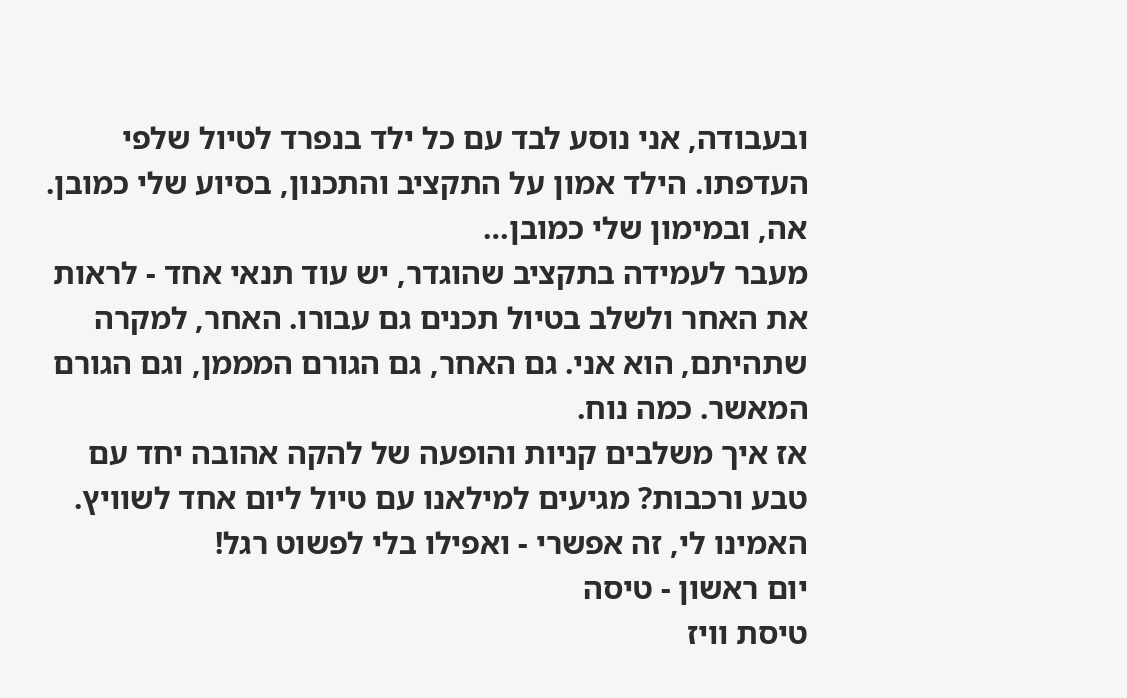ובעבודה, אני נוסע לבד עם כל ילד בנפרד לטיול שלפי העדפתו. הילד אמון על התקציב והתכנון, בסיוע שלי כמובן. אה, ובמימון שלי כמובן…
מעבר לעמידה בתקציב שהוגדר, יש עוד תנאי אחד - לראות את האחר ולשלב בטיול תכנים גם עבורו. האחר, למקרה שתהיתם, הוא אני. גם האחר, גם הגורם המממן, וגם הגורם המאשר. כמה נוח.
אז איך משלבים קניות והופעה של להקה אהובה יחד עם טבע ורכבות? מגיעים למילאנו עם טיול ליום אחד לשוויץ. האמינו לי, זה אפשרי - ואפילו בלי לפשוט רגל!
יום ראשון - טיסה
טיסת וויז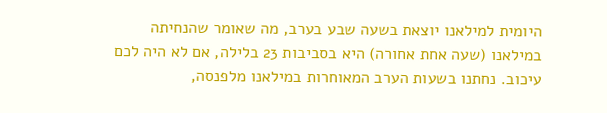היומית למילאנו יוצאת בשעה שבע בערב, מה שאומר שהנחיתה במילאנו (שעה אחת אחורה) היא בסביבות 23 בלילה, אם לא היה לכם עיכוב. נחתנו בשעות הערב המאוחרות במילאנו מלפנסה,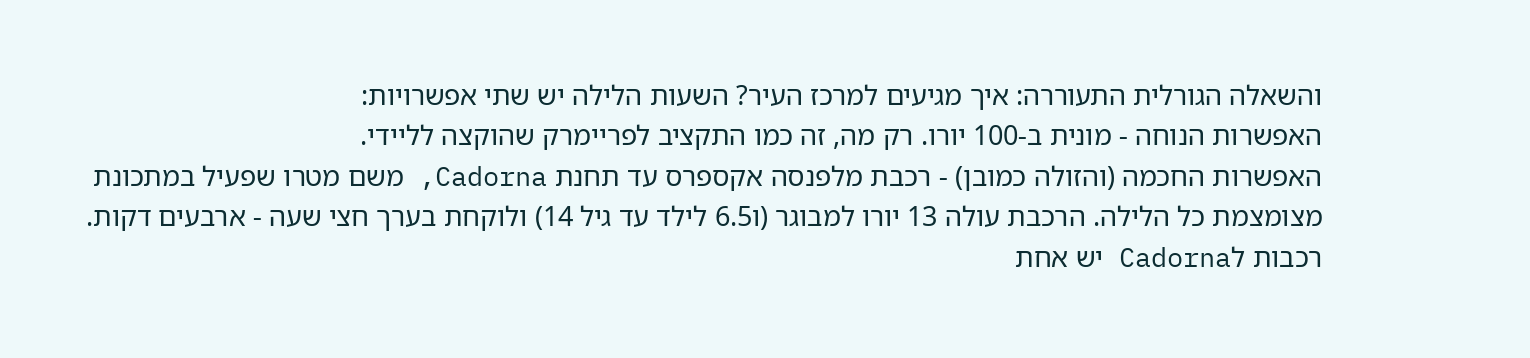והשאלה הגורלית התעוררה: איך מגיעים למרכז העיר? השעות הלילה יש שתי אפשרויות:
האפשרות הנוחה - מונית ב-100 יורו. רק מה, זה כמו התקציב לפריימרק שהוקצה לליידי.
האפשרות החכמה (והזולה כמובן) - רכבת מלפנסה אקספרס עד תחנת Cadorna, משם מטרו שפעיל במתכונת מצומצמת כל הלילה. הרכבת עולה 13 יורו למבוגר (ו6.5 לילד עד גיל 14) ולוקחת בערך חצי שעה - ארבעים דקות. רכבות לCadorna יש אחת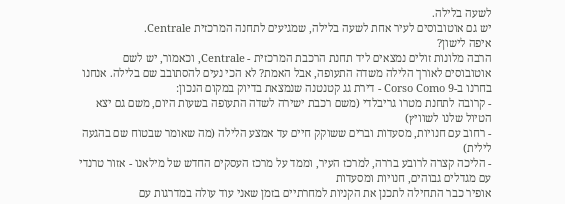לשעה בלילה.
יש גם אוטובוסים לעיר אחת לשעה בלילה, שמגיעים לתחנה המרכזית Centrale.
איפה לישון?
הרבה מלונות זולים נמצאים ליד תחנת הרכבת המרכזית - Centrale, וכאמור, יש לשם אוטובוסים לאורך הלילה משדה התעופה, אבל האמת? לא הכי נעים להסתובב שם בלילה. אנחנו בחרנו ב-Corso Como 9 - דירת גג קטנטנה שנמצאת בדיוק במקום הנכון:
- קרובה לתחנת מטרו גריבלדי (משם רכבת ישירה לשדה התעופה בשעות היום, משם גם יצא הטיול שלנו לשוויץ)
- רחוב עם חנויות, מסעדות וברים ששוקק חיים עד אמצע הלילה (מה שאומר שבטוח שם בהגעה לילית)
- הליכה קצרה לרובע בררה, למרכז העיר, וממד על מרכז העסקים החדש של מילאנו - אזור טרנדי עם מגדלים גבוהים, חנויות ומסעדות
אופיר כבר התחילה לתכנן את הקניות למחרתיים בזמן שאני עוד עולה במדרגות עם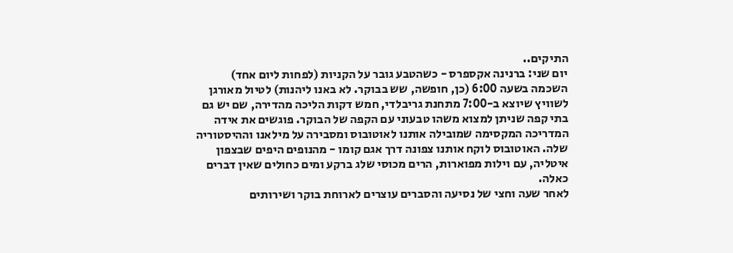התיקים..
יום שני: ברנינה אקספרס - כשהטבע גובר על הקניות (לפחות ליום אחד)
השכמה בשעה 6:00 (כן, חופשה, שש בבוקר. לא באנו ליהנות) לטיול מאורגן לשוויץ שיוצא ב-7:00 מתחנת גריבלדי, חמש דקות הליכה מהדירה, שם יש גם בתי קפה שניתן למצוא משהו טבעוני עם הקפה של הבוקר. פוגשים את אידה המדריכה המקסימה שמובילה אותנו לאוטובוס ומסבירה על מילאנו וההיסטוריה שלה. האוטובוס לוקח אותנו צפונה דרך אגם קומו - מהנופים היפים שבצפון איטליה, עם וילות מפוארות, הרים מכוסי שלג ברקע ומים כחולים שאין דברים כאלה.
לאחר שעה וחצי של נסיעה והסברים עוצרים לארוחת בוקר ושירותים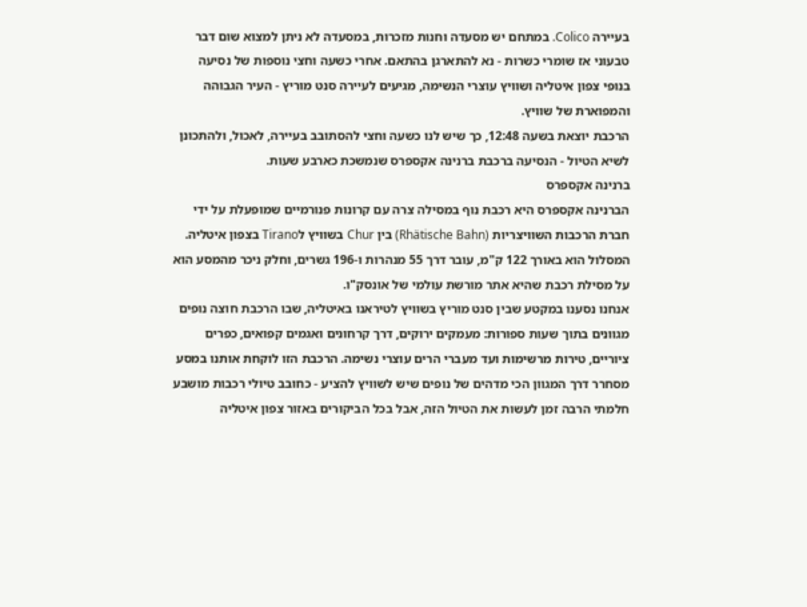בעיירה Colico. במתחם יש מסעדה וחנות מזכרות, במסעדה לא ניתן למצוא שום דבר טבעוני אז שומרי כשרות - נא להתארגן בהתאם. אחרי כשעה וחצי נוספות של נסיעה בנופי צפון איטליה ושוויץ עוצרי הנשימה, מגיעים לעיירה סנט מוריץ - העיר הגבוהה והמפוארת של שוויץ.
הרכבת יוצאת בשעה 12:48, כך שיש לנו כשעה וחצי להסתובב בעיירה, לאכול, ולהתכונן לשיא הטיול - הנסיעה ברכבת ברנינה אקספרס שנמשכת כארבע שעות.
ברנינה אקספרס
הברנינה אקספרס היא רכבת נוף במסילה צרה עם קרונות פנורמיים שמופעלת על ידי חברת הרכבות השוויצריות (Rhätische Bahn) בין Chur בשוויץ לTirano בצפון איטליה. המסלול הוא באורך 122 ק"מ, עובר דרך 55 מנהרות ו-196 גשרים, וחלק ניכר מהמסע הוא על מסילת רכבת שהיא אתר מורשת עולמי של אונסק"ו.
אנחנו נסענו במקטע שבין סנט מוריץ בשוויץ לטיראנו באיטליה, שבו הרכבת חוצה נופים מגוונים בתוך שעות ספורות: מעמקים ירוקים, דרך קרחונים ואגמים קפואים, כפרים ציוריים, טירות מרשימות ועד מעברי הרים עוצרי נשימה. הרכבת הזו לוקחת אותנו במסע מסחרר דרך המגוון הכי מדהים של נופים שיש לשוויץ להציע - כחובב טיולי רכבות מושבע חלמתי הרבה זמן לעשות את הטיול הזה, אבל בכל הביקורים באזור צפון איטליה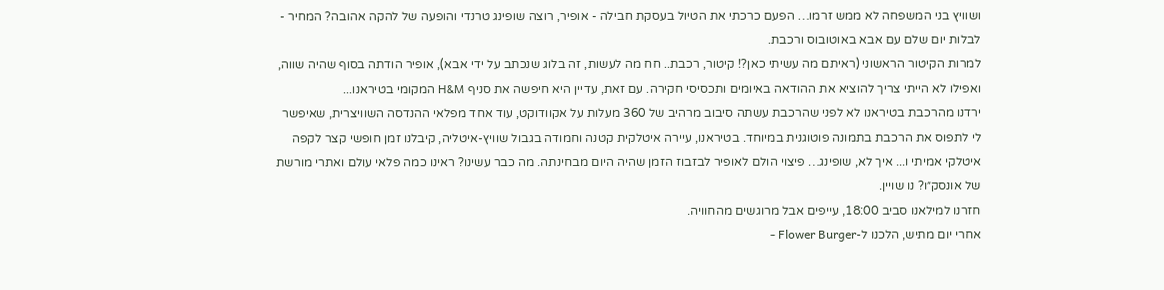ושוויץ בני המשפחה לא ממש זרמו… הפעם כרכתי את הטיול בעסקת חבילה - אופיר, רוצה שופינג טרנדי והופעה של להקה אהובה? המחיר - לבלות יום שלם עם אבא באוטובוס ורכבת.
למרות הקיטור הראשוני (ראיתם מה עשיתי כאן?! קיטור, רכבת.. חח מה לעשות, זה בלוג שנכתב על ידי אבא), אופיר הודתה בסוף שהיה שווה, ואפילו לא הייתי צריך להוציא את ההודאה באיומים ותכסיסי חקירה. עם זאת, עדיין היא חיפשה את סניף H&M המקומי בטיראנו...
ירדנו מהרכבת בטיראנו לא לפני שהרכבת עשתה סיבוב מרהיב של 360 מעלות על אקוודוקט, עוד אחד מפלאי ההנדסה השוויצרית, שאיפשר לי לתפוס את הרכבת בתמונה פוטוגנית במיוחד. בטיראנו, עיירה איטלקית קטנה וחמודה בגבול שוויץ-איטליה, קיבלנו זמן חופשי קצר לקפה איטלקי אמיתי ו... איך לא, שופינג… פיצוי הולם לאופיר לבזבוז הזמן שהיה היום מבחינתה. מה כבר עשינו? ראינו כמה פלאי עולם ואתרי מורשת של אונסק״ו? נו שויין.
חזרנו למילאנו סביב 18:00, עייפים אבל מרוגשים מהחוויה.
אחרי יום מתיש, הלכנו ל-Flower Burger -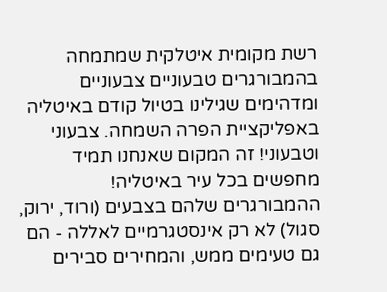רשת מקומית איטלקית שמתמחה בהמבורגרים טבעוניים צבעוניים ומדהימים שגילינו בטיול קודם באיטליה באפליקציית הפרה השמחה. צבעוני וטבעוני! זה המקום שאנחנו תמיד מחפשים בכל עיר באיטליה! ההמבורגרים שלהם בצבעים (ורוד, ירוק, סגול) לא רק אינסטגרמיים לאללה - הם גם טעימים ממש, והמחירים סבירים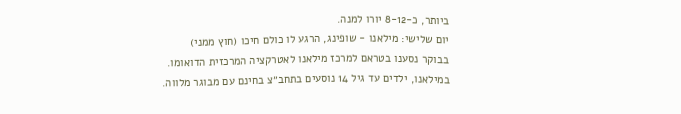ביותר, כ-8-12 יורו למנה.
יום שלישי: מילאנו - שופינג, הרגע לו כולם חיכו (חוץ ממני)
בבוקר נסענו בטראם למרכז מילאנו לאטרקציה המרכזית הדואומו.
במילאנו, ילדים עד גיל 14 נוסעים בתחב״צ בחינם עם מבוגר מלווה.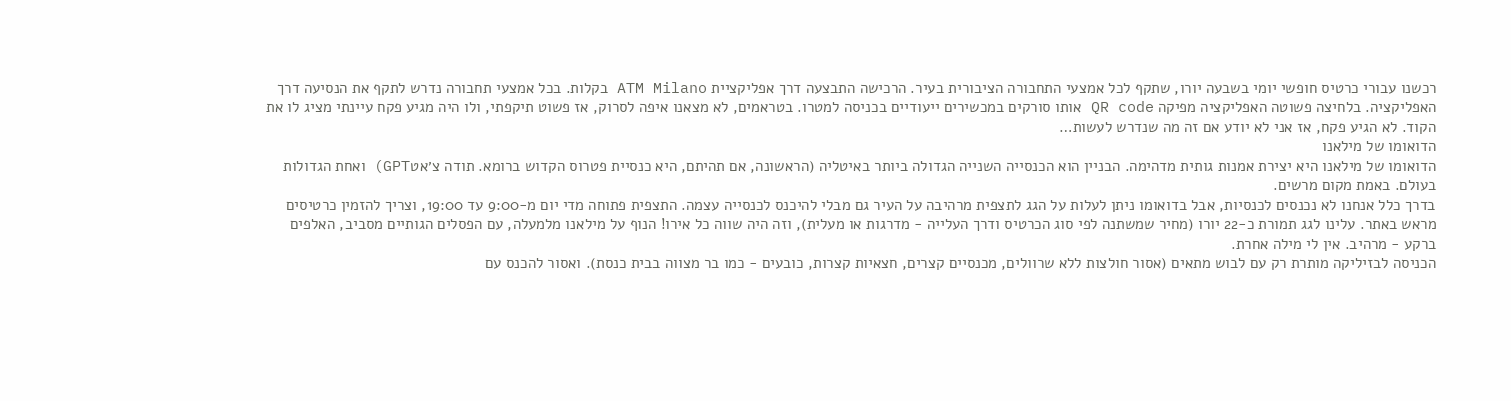רכשנו עבורי כרטיס חופשי יומי בשבעה יורו, שתקף לכל אמצעי התחבורה הציבורית בעיר. הרכישה התבצעה דרך אפליקציית ATM Milano בקלות. בכל אמצעי תחבורה נדרש לתקף את הנסיעה דרך האפליקציה. בלחיצה פשוטה האפליקציה מפיקה QR code אותו סורקים במכשירים ייעודיים בכניסה למטרו. בטראמים, לא מצאנו איפה לסרוק, אז פשוט תיקפתי, ולו היה מגיע פקח עיינתי מציג לו את הקוד. לא הגיע פקח, אז אני לא יודע אם זה מה שנדרש לעשות…
הדואומו של מילאנו
הדואומו של מילאנו היא יצירת אמנות גותית מדהימה. הבניין הוא הכנסייה השנייה הגדולה ביותר באיטליה (הראשונה, אם תהיתם, היא כנסיית פטרוס הקדוש ברומא. תודה צ׳אטGPT) ואחת הגדולות בעולם. באמת מקום מרשים.
בדרך כלל אנחנו לא נכנסים לכנסיות, אבל בדואומו ניתן לעלות על הגג לתצפית מרהיבה על העיר גם מבלי להיכנס לכנסייה עצמה. התצפית פתוחה מדי יום מ-9:00 עד 19:00, וצריך להזמין כרטיסים מראש באתר. עלינו לגג תמורת כ-22 יורו (מחיר שמשתנה לפי סוג הכרטיס ודרך העלייה - מדרגות או מעלית), וזה היה שווה כל אירו! הנוף על מילאנו מלמעלה, עם הפסלים הגותיים מסביב, האלפים ברקע - מרהיב. אין לי מילה אחרת.
הכניסה לבזיליקה מותרת רק עם לבוש מתאים (אסור חולצות ללא שרוולים, מכנסיים קצרים, חצאיות קצרות, כובעים - כמו בר מצווה בבית כנסת). ואסור להכנס עם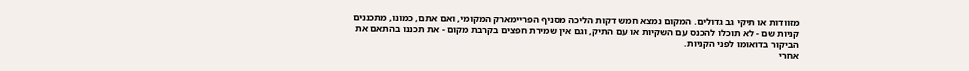מזוודות או תיקי גב גדולים. המקום נמצא חמש דקות הליכה מסניף הפריימארק המקומי, ואם אתם, כמונו, מתכננים קניות שם - לא תוכלו להכנס עם השקיות או עם התיק, וגם אין שמירת חפצים בקרבת מקום - את תכננו בהתאם את הביקור בדואומו לפני הקניות.
אחרי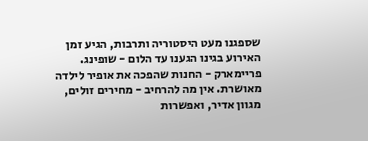שספגנו מעט היסטוריה ותרבות, הגיע זמן האירוע בגינו הגענו עד הלום - שופינג.
פריימארק - החנות שהפכה את אופיר לילדה מאושרת. אין מה להרחיב - מחירים זולים, מגוון אדיר, ואפשרות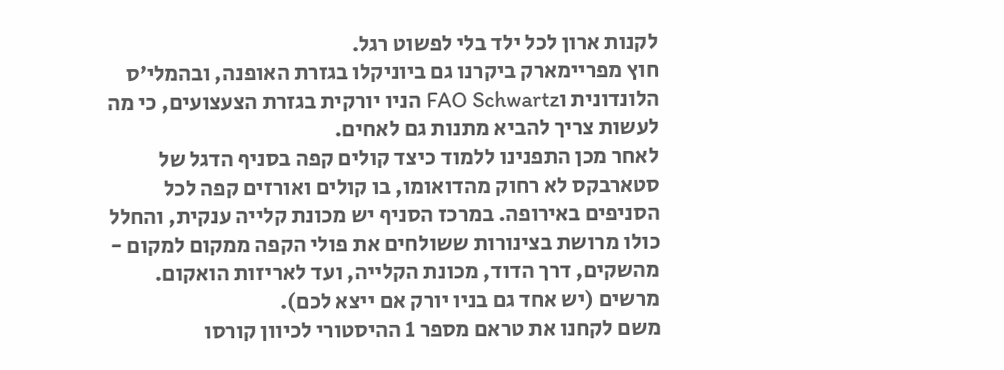לקנות ארון לכל ילד בלי לפשוט רגל.
חוץ מפריימארק ביקרנו גם ביוניקלו בגזרת האופנה, ובהמלי׳ס הלונדונית וFAO Schwartz הניו יורקית בגזרת הצעצועים, כי מה לעשות צריך להביא מתנות גם לאחים.
לאחר מכן התפנינו ללמוד כיצד קולים קפה בסניף הדגל של סטארבקס לא רחוק מהדואומו, בו קולים ואורזים קפה לכל הסניפים באירופה. במרכז הסניף יש מכונת קלייה ענקית, והחלל כולו מרושת בצינורות ששולחים את פולי הקפה ממקום למקום - מהשקים, דרך הדוד, מכונת הקלייה, ועד לאריזות הואקום. מרשים (יש אחד גם בניו יורק אם ייצא לכם).
משם לקחנו את טראם מספר 1 ההיסטורי לכיוון קורסו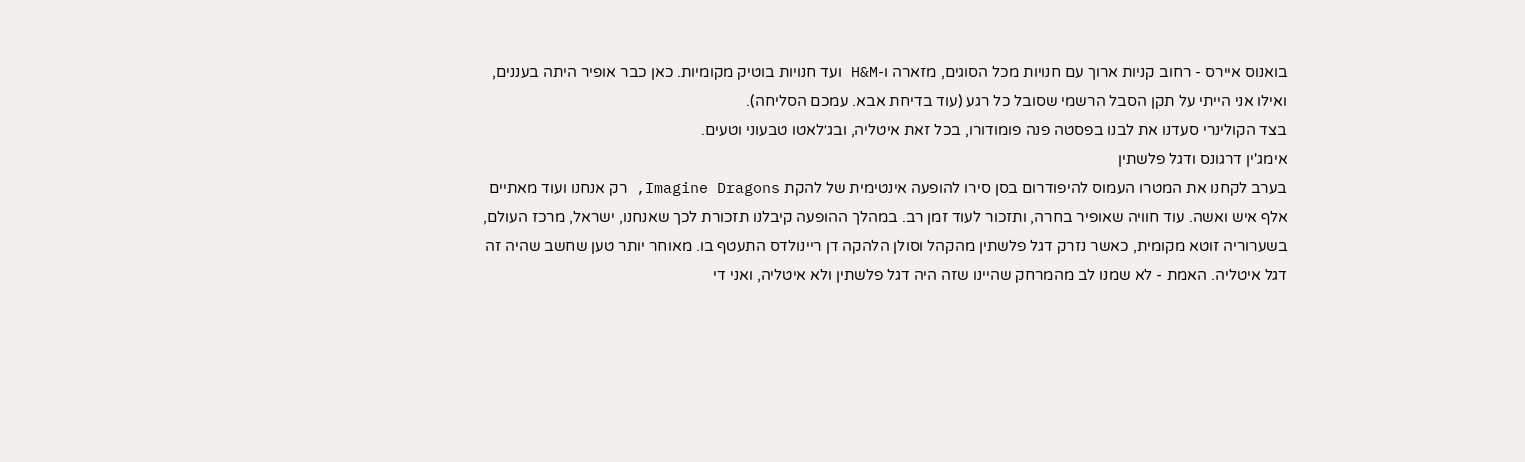בואנוס איירס - רחוב קניות ארוך עם חנויות מכל הסוגים, מזארה ו-H&M ועד חנויות בוטיק מקומיות. כאן כבר אופיר היתה בעננים, ואילו אני הייתי על תקן הסבל הרשמי שסובל כל רגע (עוד בדיחת אבא. עמכם הסליחה).
בצד הקולינרי סעדנו את לבנו בפסטה פנה פומודורו, בכל זאת איטליה, ובג׳לאטו טבעוני וטעים.
אימג'ין דרגונס ודגל פלשתין
בערב לקחנו את המטרו העמוס להיפודרום בסן סירו להופעה אינטימית של להקת Imagine Dragons, רק אנחנו ועוד מאתיים אלף איש ואשה. עוד חוויה שאופיר בחרה, ותזכור לעוד זמן רב. במהלך ההופעה קיבלנו תזכורת לכך שאנחנו, ישראל, מרכז העולם, בשערוריה זוטא מקומית, כאשר נזרק דגל פלשתין מהקהל וסולן הלהקה דן ריינולדס התעטף בו. מאוחר יותר טען שחשב שהיה זה דגל איטליה. האמת - לא שמנו לב מהמרחק שהיינו שזה היה דגל פלשתין ולא איטליה, ואני די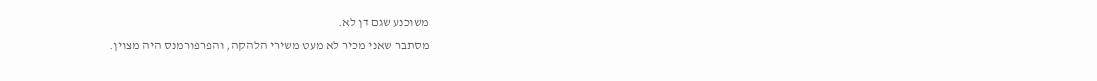משוכנע שגם דן לא.
מסתבר שאני מכיר לא מעט משירי הלהקה, והפרפורמנס היה מצוין.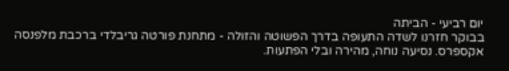יום רביעי - הביתה
בבוקר חזרנו לשדה התעופה בדרך הפשוטה והזולה - מתחנת פורטה גריבלדי ברכבת מלפנסה אקספרס. נסיעה נוחה, מהירה ובלי הפתעות.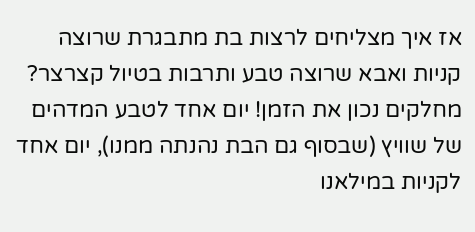אז איך מצליחים לרצות בת מתבגרת שרוצה קניות ואבא שרוצה טבע ותרבות בטיול קצרצר? מחלקים נכון את הזמן! יום אחד לטבע המדהים של שוויץ (שבסוף גם הבת נהנתה ממנו), יום אחד לקניות במילאנו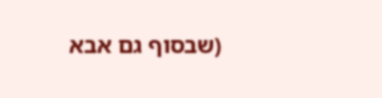(שבסוף גם אבא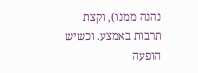נהנה ממנו), וקצת תרבות באמצע. וכשיש הופעה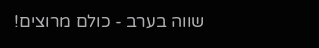שווה בערב - כולם מרוצים!